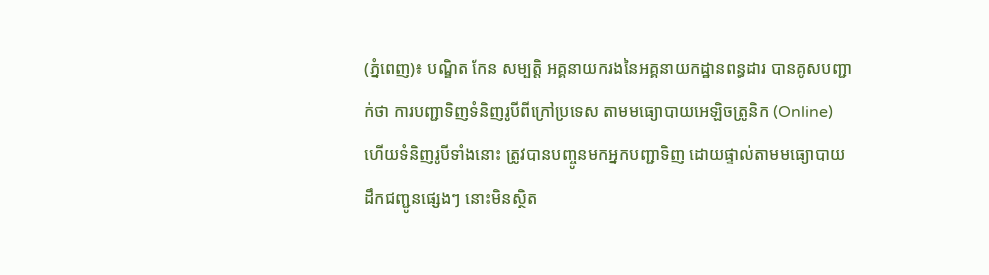(ភ្នំពេញ)៖ បណ្ឌិត កែន សម្បត្តិ អគ្គនាយករងនៃអគ្គនាយកដ្ឋានពន្ធដារ បានគូសបញ្ជាក់ថា ការបញ្ជាទិញទំនិញរូបីពីក្រៅប្រទេស តាមមធ្យោបាយអេឡិចត្រូនិក (Online) ហើយទំនិញរូបីទាំងនោះ ត្រូវបានបញ្ចូនមកអ្នកបញ្ជាទិញ ដោយផ្ទាល់តាមមធ្យោបាយដឹកជញ្ជូនផ្សេងៗ នោះមិនស្ថិត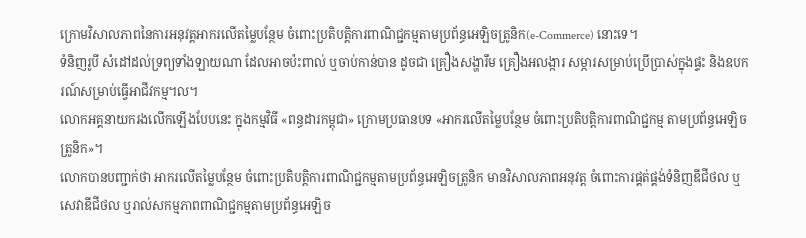ក្រោមវិសាលភាពនៃការអនុវត្តអាករលើតម្លៃបន្ថែម ចំពោះប្រតិបត្តិការពាណិជ្ជកម្មតាមប្រព័ន្ធអេឡិចត្រូនិក(e-Commerce) នោះទេ។
ទំនិញរូបី សំដៅដល់ទ្រព្យទាំងឡាយណា ដែលអាចប៉ះពាល់ ឬចាប់កាន់បាន ដូចជា គ្រឿងសង្ហារឹម គ្រឿងអលង្ការ សម្ភារសម្រាប់ប្រើប្រាស់ក្នុងផ្ទះ និងឧបករណ៍សម្រាប់ធ្វើអាជីវកម្ម។ល។
លោកអគ្គនាយករងលើកឡើងបែបនេះ ក្នុងកម្មវិធី «ពន្ធដារកម្ពុជា» ក្រោមប្រធានបទ «អាករលើតម្លៃបន្ថែម ចំពោះប្រតិបត្តិការពាណិជ្ជកម្ម តាមប្រព័ន្ធអេឡិចត្រូនិក»។
លោកបានបញ្ជាក់ថា អាករលើតម្លៃបន្ថែម ចំពោះប្រតិបត្តិការពាណិជ្ជកម្មតាមប្រព័ន្ធអេឡិចត្រូនិក មានវិសាលភាពអនុវត្ត ចំពោះការផ្គត់ផ្គង់ទំនិញឌីជីថល ឬសេវាឌីជីថល ឬរាល់សកម្មភាពពាណិជ្ជកម្មតាមប្រព័ន្ធអេឡិច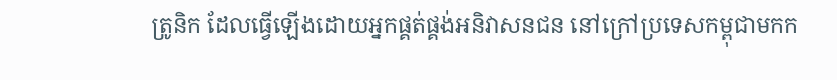ត្រូនិក ដែលធ្វើឡើងដោយអ្នកផ្គត់ផ្គង់អនិវាសនជន នៅក្រៅប្រទេសកម្ពុជាមកក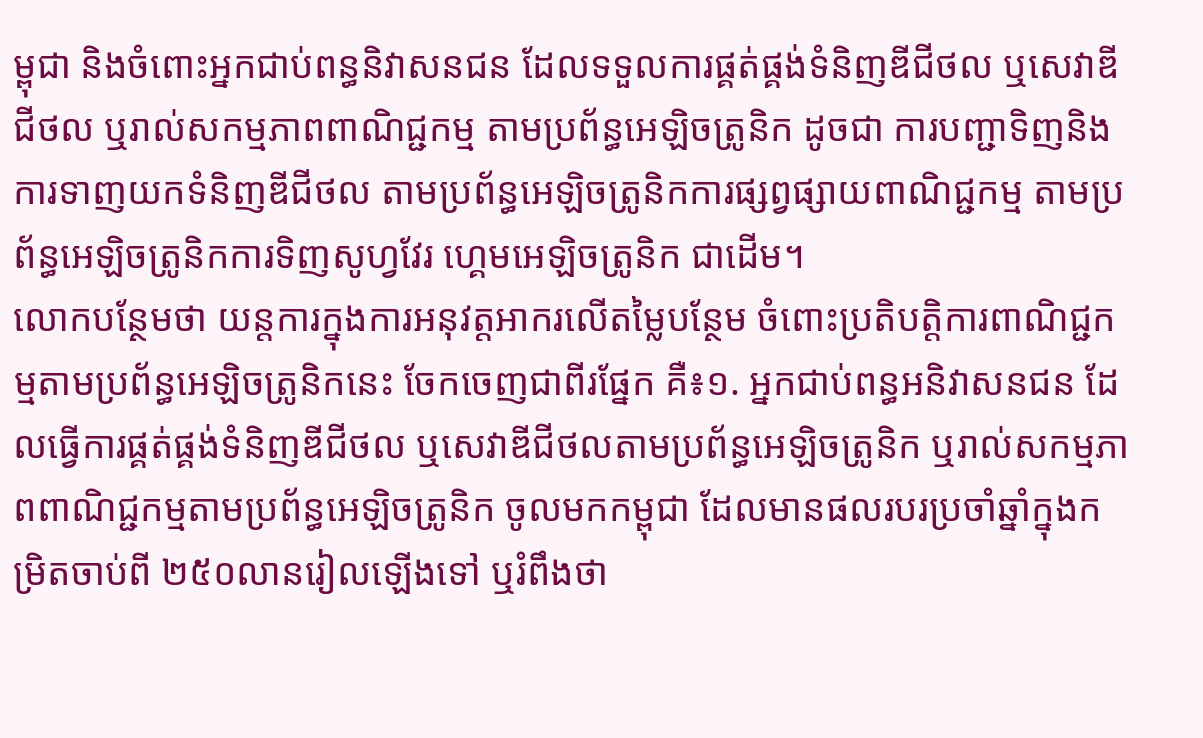ម្ពុជា និងចំពោះអ្នកជាប់ពន្ធនិវាសនជន ដែលទទួលការផ្គត់ផ្គង់ទំនិញឌីជីថល ឬសេវាឌីជីថល ឬរាល់សកម្មភាពពាណិជ្ជកម្ម តាមប្រព័ន្ធអេឡិចត្រូនិក ដូចជា ការបញ្ជាទិញនិងការទាញយកទំនិញឌីជីថល តាមប្រព័ន្ធអេឡិចត្រូនិកការផ្សព្វផ្សាយពាណិជ្ជកម្ម តាមប្រព័ន្ធអេឡិចត្រូនិកការទិញសូហ្វវែរ ហ្គេមអេឡិចត្រូនិក ជាដើម។
លោកបន្ថែមថា យន្តការក្នុងការអនុវត្តអាករលើតម្លៃបន្ថែម ចំពោះប្រតិបត្តិការពាណិជ្ជកម្មតាមប្រព័ន្ធអេឡិចត្រូនិកនេះ ចែកចេញជាពីរផ្នែក គឺ៖១. អ្នកជាប់ពន្ធអនិវាសនជន ដែលធ្វើការផ្គត់ផ្គង់ទំនិញឌីជីថល ឬសេវាឌីជីថលតាមប្រព័ន្ធអេឡិចត្រូនិក ឬរាល់សកម្មភាពពាណិជ្ជកម្មតាមប្រព័ន្ធអេឡិចត្រូនិក ចូលមកកម្ពុជា ដែលមានផលរបរប្រចាំឆ្នាំក្នុងកម្រិតចាប់ពី ២៥០លានរៀលឡើងទៅ ឬរំពឹងថា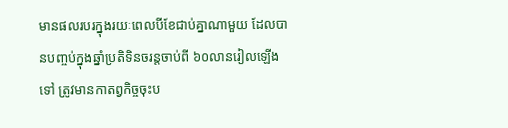មានផលរបរក្នុងរយៈពេលបីខែជាប់គ្នាណាមួយ ដែលបានបញ្ចប់ក្នុងឆ្នាំប្រតិទិនចរន្តចាប់ពី ៦០លានរៀលឡើងទៅ ត្រូវមានកាតព្វកិច្ចចុះប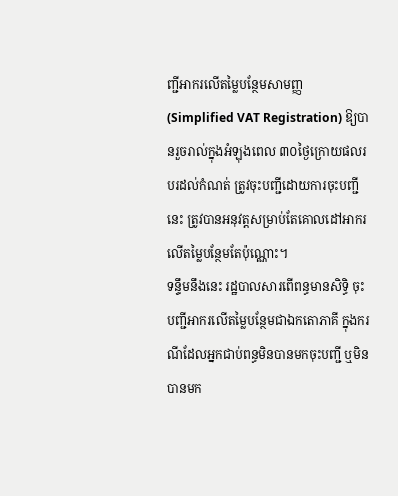ញ្ជីអាករលើតម្លៃបន្ថែមសាមញ្ញ (Simplified VAT Registration) ឱ្យបានរួចរាល់ក្នុងអំឡុងពេល ៣០ថ្ងៃក្រោយផលរបរដល់កំណត់ ត្រូវចុះបញ្ជីដោយការចុះបញ្ជីនេះ ត្រូវបានអនុវត្តសម្រាប់តែគោលដៅអាករលើតម្លៃបន្ថែមតែប៉ុណ្ណោះ។
ទន្ទឹមនឹងនេះ រដ្ឋបាលសារពើពន្ធមានសិទ្ធិ ចុះបញ្ជីអាករលើតម្លៃបន្ថែមជាឯកតោភាគី ក្នុងករណីដែលអ្នកជាប់ពន្ធមិនបានមកចុះបញ្ជី ឬមិនបានមក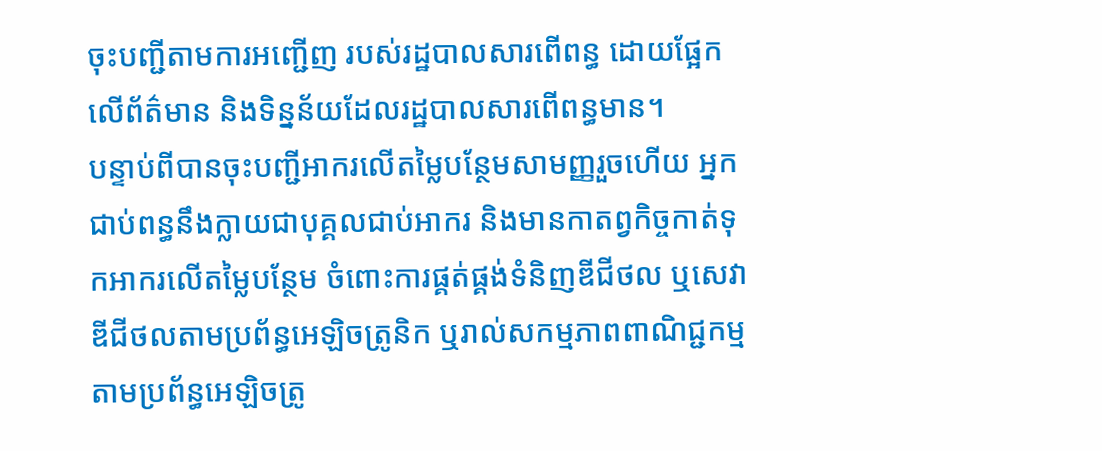ចុះបញ្ជីតាមការអញ្ជើញ របស់រដ្ឋបាលសារពើពន្ធ ដោយផ្អែកលើព័ត៌មាន និងទិន្នន័យដែលរដ្ឋបាលសារពើពន្ធមាន។
បន្ទាប់ពីបានចុះបញ្ជីអាករលើតម្លៃបន្ថែមសាមញ្ញរួចហើយ អ្នកជាប់ពន្ធនឹងក្លាយជាបុគ្គលជាប់អាករ និងមានកាតព្វកិច្ចកាត់ទុកអាករលើតម្លៃបន្ថែម ចំពោះការផ្គត់ផ្គង់ទំនិញឌីជីថល ឬសេវាឌីជីថលតាមប្រព័ន្ធអេឡិចត្រូនិក ឬរាល់សកម្មភាពពាណិជ្ជកម្មតាមប្រព័ន្ធអេឡិចត្រូ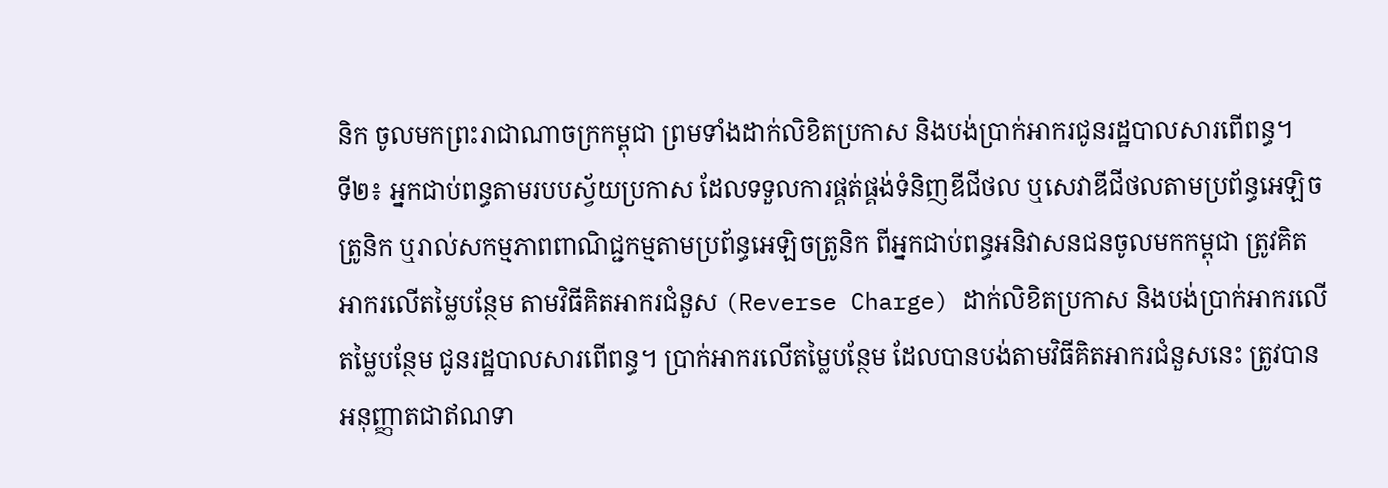និក ចូលមកព្រះរាជាណាចក្រកម្ពុជា ព្រមទាំងដាក់លិខិតប្រកាស និងបង់ប្រាក់អាករជូនរដ្ឋបាលសារពើពន្ធ។
ទី២៖ អ្នកជាប់ពន្ធតាមរបបស្វ័យប្រកាស ដែលទទួលការផ្គត់ផ្គង់ទំនិញឌីជីថល ឬសេវាឌីជីថលតាមប្រព័ន្ធអេឡិចត្រូនិក ឬរាល់សកម្មភាពពាណិជ្ជកម្មតាមប្រព័ន្ធអេឡិចត្រូនិក ពីអ្នកជាប់ពន្ធអនិវាសនជនចូលមកកម្ពុជា ត្រូវគិតអាករលើតម្លៃបន្ថែម តាមវិធីគិតអាករជំនួស (Reverse Charge) ដាក់លិខិតប្រកាស និងបង់ប្រាក់អាករលើតម្លៃបន្ថែម ជូនរដ្ឋបាលសារពើពន្ធ។ ប្រាក់អាករលើតម្លៃបន្ថែម ដែលបានបង់តាមវិធីគិតអាករជំនួសនេះ ត្រូវបានអនុញ្ញាតជាឥណទា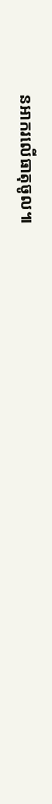នអាករលើធាតុចូល៕